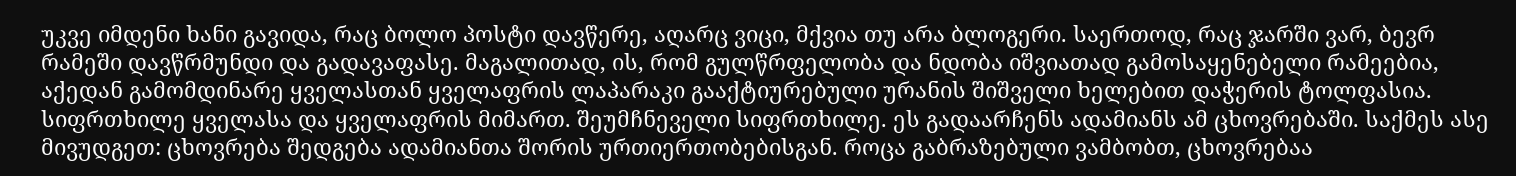უკვე იმდენი ხანი გავიდა, რაც ბოლო პოსტი დავწერე, აღარც ვიცი, მქვია თუ არა ბლოგერი. საერთოდ, რაც ჯარში ვარ, ბევრ რამეში დავწრმუნდი და გადავაფასე. მაგალითად, ის, რომ გულწრფელობა და ნდობა იშვიათად გამოსაყენებელი რამეებია, აქედან გამომდინარე ყველასთან ყველაფრის ლაპარაკი გააქტიურებული ურანის შიშველი ხელებით დაჭერის ტოლფასია.
სიფრთხილე ყველასა და ყველაფრის მიმართ. შეუმჩნეველი სიფრთხილე. ეს გადაარჩენს ადამიანს ამ ცხოვრებაში. საქმეს ასე მივუდგეთ: ცხოვრება შედგება ადამიანთა შორის ურთიერთობებისგან. როცა გაბრაზებული ვამბობთ, ცხოვრებაა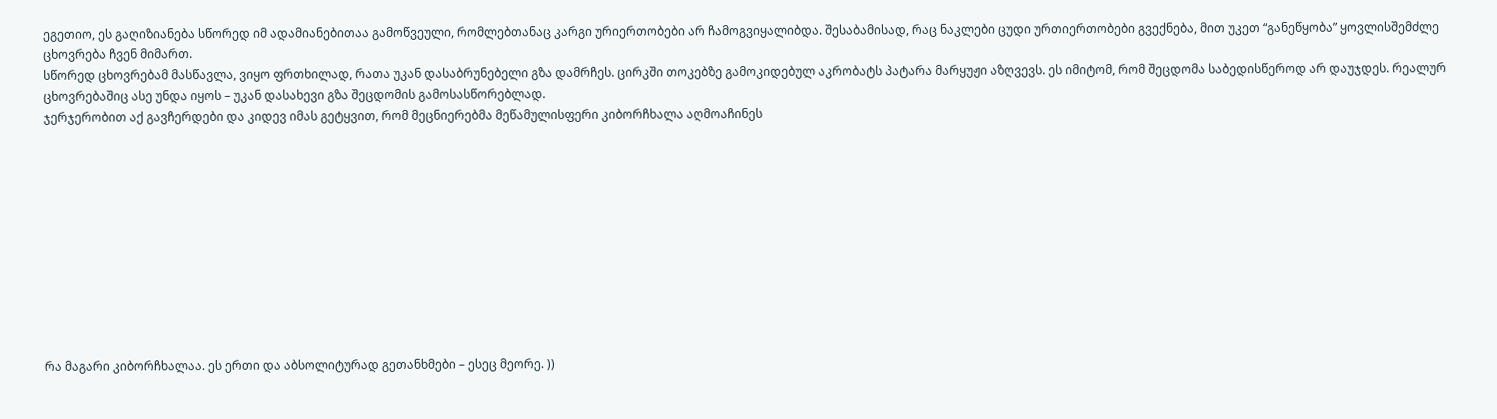ეგეთიო, ეს გაღიზიანება სწორედ იმ ადამიანებითაა გამოწვეული, რომლებთანაც კარგი ურიერთობები არ ჩამოგვიყალიბდა. შესაბამისად, რაც ნაკლები ცუდი ურთიერთობები გვექნება, მით უკეთ “განეწყობა” ყოვლისშემძლე ცხოვრება ჩვენ მიმართ.
სწორედ ცხოვრებამ მასწავლა, ვიყო ფრთხილად, რათა უკან დასაბრუნებელი გზა დამრჩეს. ცირკში თოკებზე გამოკიდებულ აკრობატს პატარა მარყუჟი აზღვევს. ეს იმიტომ, რომ შეცდომა საბედისწეროდ არ დაუჯდეს. რეალურ ცხოვრებაშიც ასე უნდა იყოს – უკან დასახევი გზა შეცდომის გამოსასწორებლად.
ჯერჯერობით აქ გავჩერდები და კიდევ იმას გეტყვით, რომ მეცნიერებმა მეწამულისფერი კიბორჩხალა აღმოაჩინეს











რა მაგარი კიბორჩხალაა. ეს ერთი და აბსოლიტურად გეთანხმები – ესეც მეორე. ))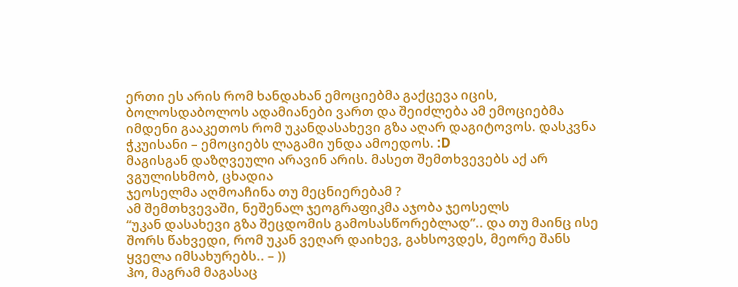ერთი ეს არის რომ ხანდახან ემოციებმა გაქცევა იცის, ბოლოსდაბოლოს ადამიანები ვართ და შეიძლება ამ ემოციებმა იმდენი გააკეთოს რომ უკანდასახევი გზა აღარ დაგიტოვოს. დასკვნა ჭკუისანი – ემოციებს ლაგამი უნდა ამოედოს. :D
მაგისგან დაზღვეული არავინ არის. მასეთ შემთხვევებს აქ არ ვგულისხმობ, ცხადია
ჯეოსელმა აღმოაჩინა თუ მეცნიერებამ ?
ამ შემთხვევაში, ნეშენალ ჯეოგრაფიკმა აჯობა ჯეოსელს
“უკან დასახევი გზა შეცდომის გამოსასწორებლად”.. და თუ მაინც ისე შორს წახვედი, რომ უკან ვეღარ დაიხევ, გახსოვდეს, მეორე შანს ყველა იმსახურებს.. – ))
ჰო, მაგრამ მაგასაც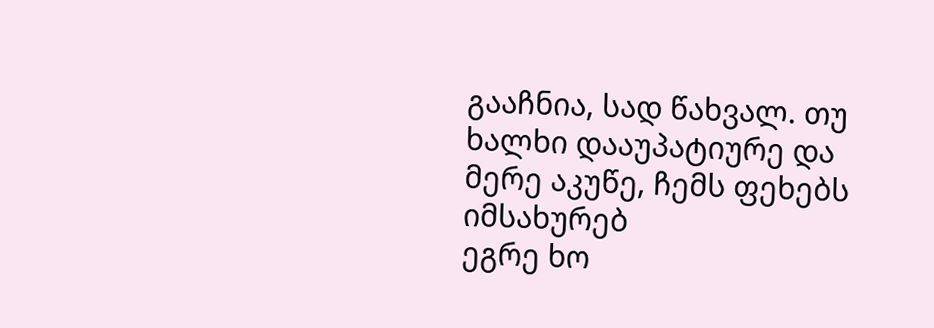გააჩნია, სად წახვალ. თუ ხალხი დააუპატიურე და მერე აკუწე, ჩემს ფეხებს იმსახურებ
ეგრე ხო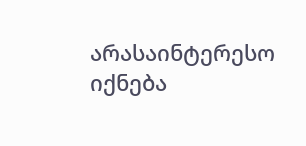არასაინტერესო იქნება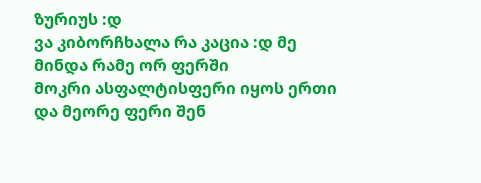ზურიუს :დ
ვა კიბორჩხალა რა კაცია :დ მე მინდა რამე ორ ფერში
მოკრი ასფალტისფერი იყოს ერთი და მეორე ფერი შენ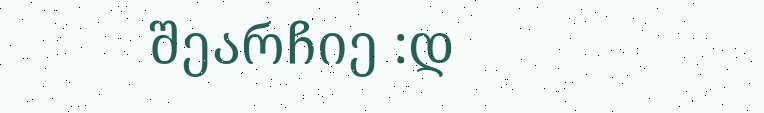შეარჩიე :დ